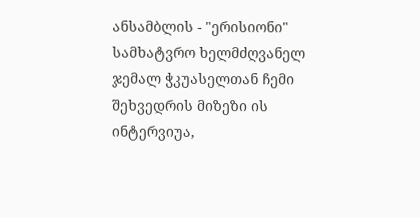ანსამბლის - "ერისიონი" სამხატვრო ხელმძღვანელ ჯემალ ჭკუასელთან ჩემი შეხვედრის მიზეზი ის ინტერვიუა,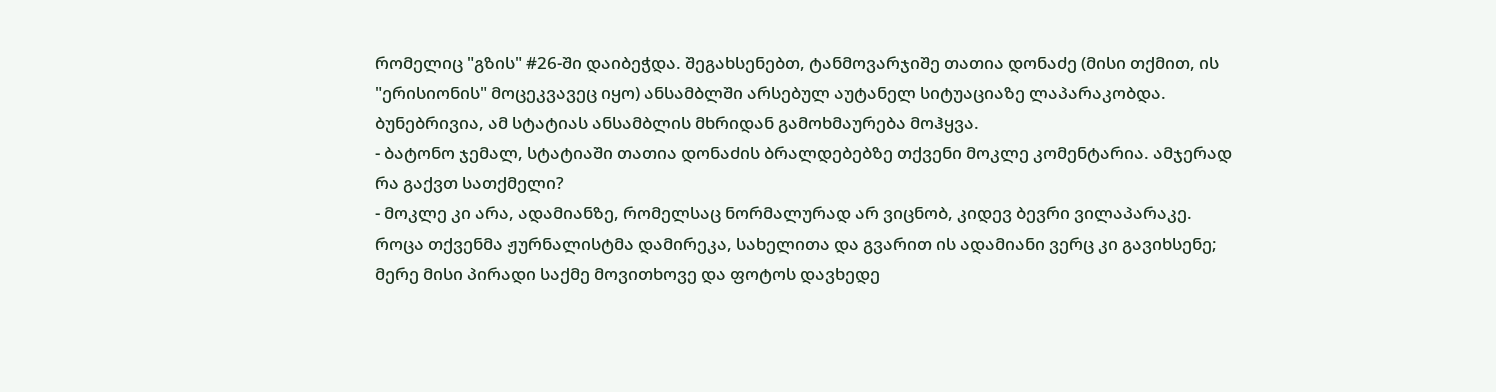რომელიც "გზის" #26-ში დაიბეჭდა. შეგახსენებთ, ტანმოვარჯიშე თათია დონაძე (მისი თქმით, ის "ერისიონის" მოცეკვავეც იყო) ანსამბლში არსებულ აუტანელ სიტუაციაზე ლაპარაკობდა. ბუნებრივია, ამ სტატიას ანსამბლის მხრიდან გამოხმაურება მოჰყვა.
- ბატონო ჯემალ, სტატიაში თათია დონაძის ბრალდებებზე თქვენი მოკლე კომენტარია. ამჯერად რა გაქვთ სათქმელი?
- მოკლე კი არა, ადამიანზე, რომელსაც ნორმალურად არ ვიცნობ, კიდევ ბევრი ვილაპარაკე. როცა თქვენმა ჟურნალისტმა დამირეკა, სახელითა და გვარით ის ადამიანი ვერც კი გავიხსენე; მერე მისი პირადი საქმე მოვითხოვე და ფოტოს დავხედე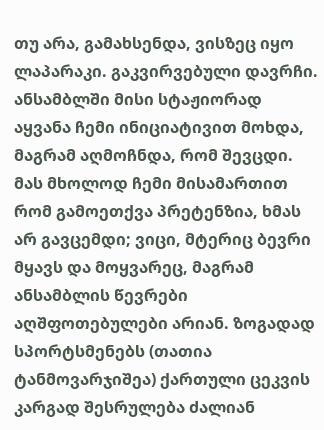თუ არა, გამახსენდა, ვისზეც იყო ლაპარაკი. გაკვირვებული დავრჩი. ანსამბლში მისი სტაჟიორად აყვანა ჩემი ინიციატივით მოხდა, მაგრამ აღმოჩნდა, რომ შევცდი. მას მხოლოდ ჩემი მისამართით რომ გამოეთქვა პრეტენზია, ხმას არ გავცემდი; ვიცი, მტერიც ბევრი მყავს და მოყვარეც, მაგრამ ანსამბლის წევრები აღშფოთებულები არიან. ზოგადად სპორტსმენებს (თათია ტანმოვარჯიშეა) ქართული ცეკვის კარგად შესრულება ძალიან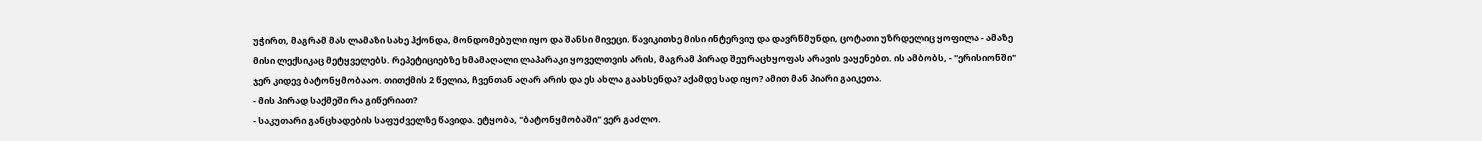უჭირთ, მაგრამ მას ლამაზი სახე ჰქონდა, მონდომებული იყო და შანსი მივეცი. წავიკითხე მისი ინტერვიუ და დავრწმუნდი, ცოტათი უზრდელიც ყოფილა - ამაზე მისი ლექსიკაც მეტყველებს. რეპეტიციებზე ხმამაღალი ლაპარაკი ყოველთვის არის, მაგრამ პირად შეურაცხყოფას არავის ვაყენებთ. ის ამბობს, - "ერისიონში" ჯერ კიდევ ბატონყმობააო. თითქმის 2 წელია, ჩვენთან აღარ არის და ეს ახლა გაახსენდა? აქამდე სად იყო? ამით მან პიარი გაიკეთა.
- მის პირად საქმეში რა გიწერიათ?
- საკუთარი განცხადების საფუძველზე წავიდა. ეტყობა, "ბატონყმობაში" ვერ გაძლო.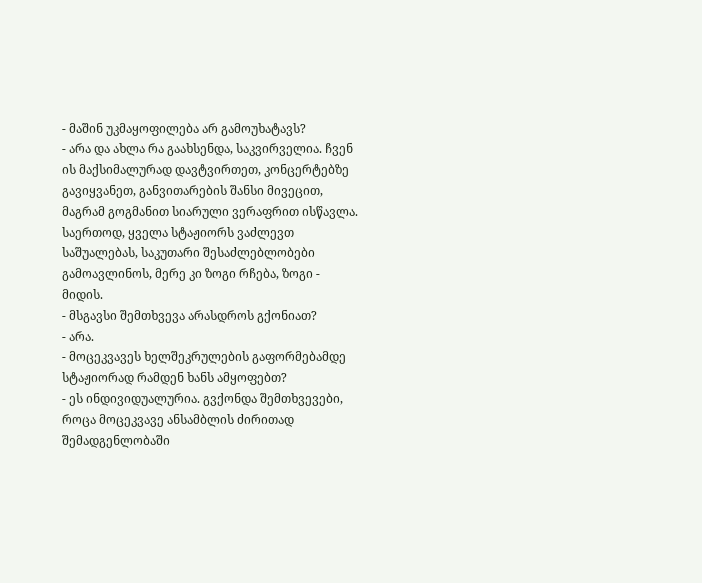- მაშინ უკმაყოფილება არ გამოუხატავს?
- არა და ახლა რა გაახსენდა, საკვირველია. ჩვენ ის მაქსიმალურად დავტვირთეთ, კონცერტებზე გავიყვანეთ, განვითარების შანსი მივეცით, მაგრამ გოგმანით სიარული ვერაფრით ისწავლა. საერთოდ, ყველა სტაჟიორს ვაძლევთ საშუალებას, საკუთარი შესაძლებლობები გამოავლინოს, მერე კი ზოგი რჩება, ზოგი - მიდის.
- მსგავსი შემთხვევა არასდროს გქონიათ?
- არა.
- მოცეკვავეს ხელშეკრულების გაფორმებამდე სტაჟიორად რამდენ ხანს ამყოფებთ?
- ეს ინდივიდუალურია. გვქონდა შემთხვევები, როცა მოცეკვავე ანსამბლის ძირითად შემადგენლობაში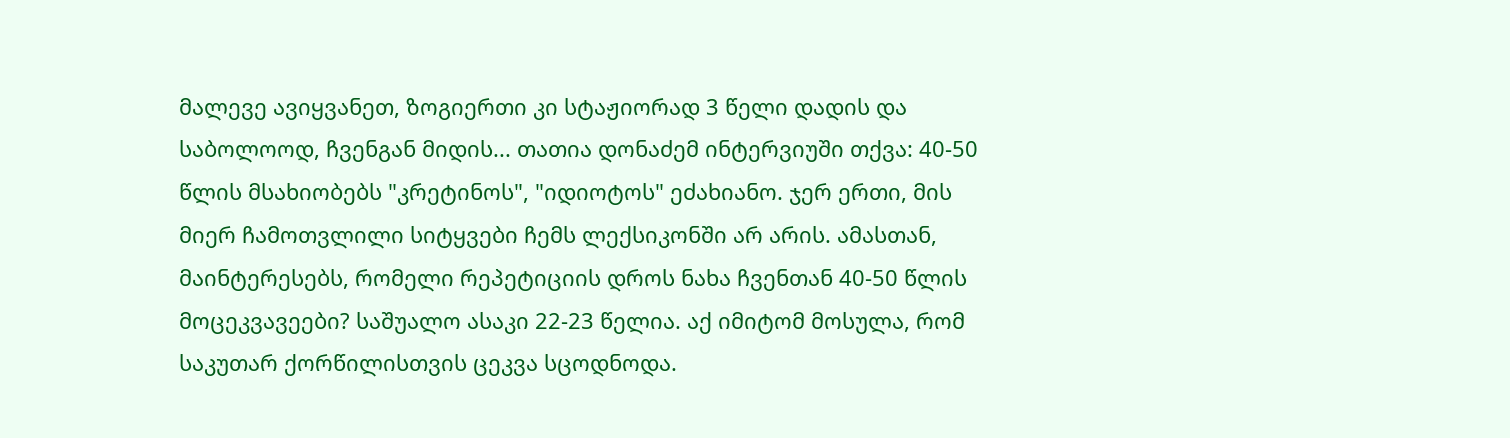მალევე ავიყვანეთ, ზოგიერთი კი სტაჟიორად 3 წელი დადის და საბოლოოდ, ჩვენგან მიდის... თათია დონაძემ ინტერვიუში თქვა: 40-50 წლის მსახიობებს "კრეტინოს", "იდიოტოს" ეძახიანო. ჯერ ერთი, მის მიერ ჩამოთვლილი სიტყვები ჩემს ლექსიკონში არ არის. ამასთან, მაინტერესებს, რომელი რეპეტიციის დროს ნახა ჩვენთან 40-50 წლის მოცეკვავეები? საშუალო ასაკი 22-23 წელია. აქ იმიტომ მოსულა, რომ საკუთარ ქორწილისთვის ცეკვა სცოდნოდა.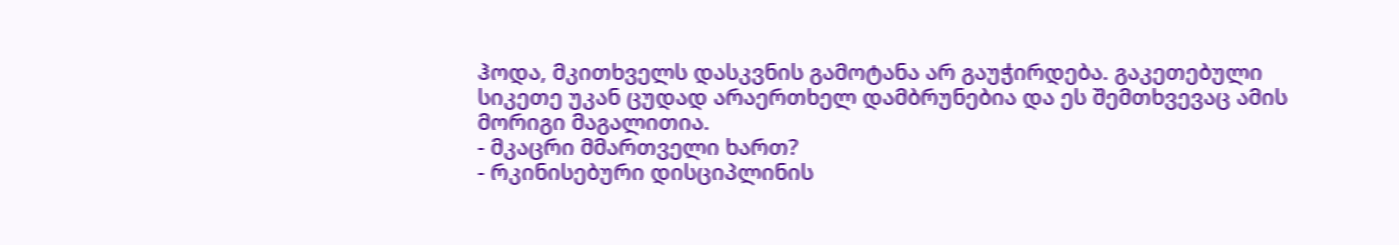ჰოდა, მკითხველს დასკვნის გამოტანა არ გაუჭირდება. გაკეთებული სიკეთე უკან ცუდად არაერთხელ დამბრუნებია და ეს შემთხვევაც ამის მორიგი მაგალითია.
- მკაცრი მმართველი ხართ?
- რკინისებური დისციპლინის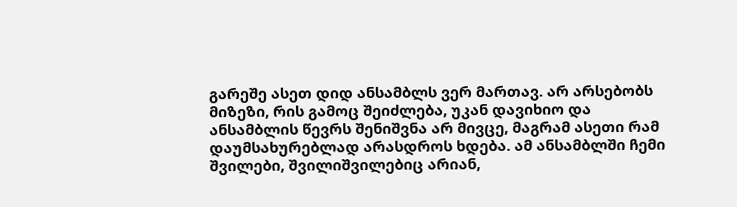გარეშე ასეთ დიდ ანსამბლს ვერ მართავ. არ არსებობს მიზეზი, რის გამოც შეიძლება, უკან დავიხიო და ანსამბლის წევრს შენიშვნა არ მივცე, მაგრამ ასეთი რამ დაუმსახურებლად არასდროს ხდება. ამ ანსამბლში ჩემი შვილები, შვილიშვილებიც არიან,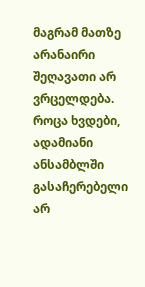მაგრამ მათზე არანაირი შეღავათი არ ვრცელდება. როცა ხვდები, ადამიანი ანსამბლში გასაჩერებელი არ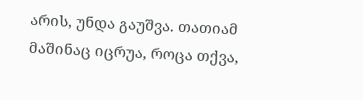არის, უნდა გაუშვა. თათიამ მაშინაც იცრუა, როცა თქვა,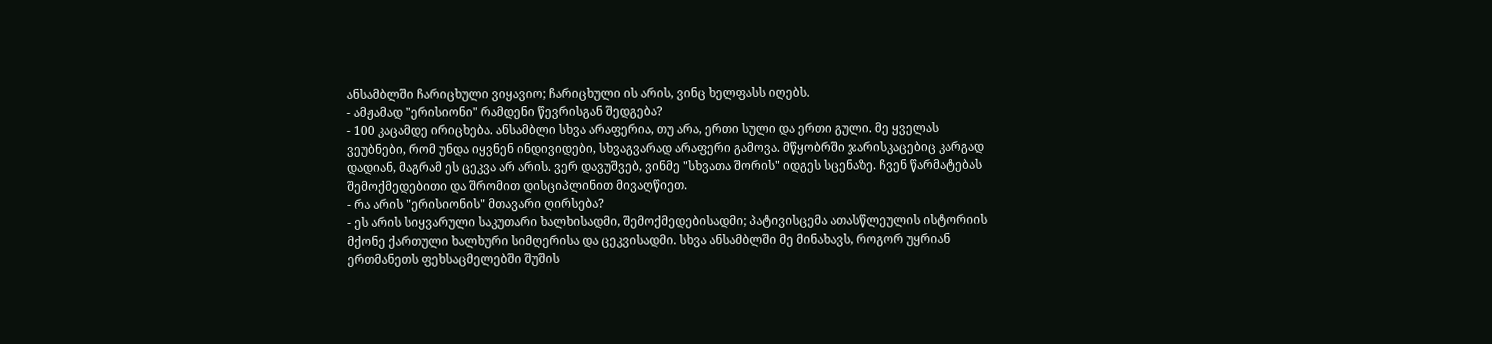ანსამბლში ჩარიცხული ვიყავიო; ჩარიცხული ის არის, ვინც ხელფასს იღებს.
- ამჟამად "ერისიონი" რამდენი წევრისგან შედგება?
- 100 კაცამდე ირიცხება. ანსამბლი სხვა არაფერია, თუ არა, ერთი სული და ერთი გული. მე ყველას ვეუბნები, რომ უნდა იყვნენ ინდივიდები, სხვაგვარად არაფერი გამოვა. მწყობრში ჯარისკაცებიც კარგად დადიან, მაგრამ ეს ცეკვა არ არის. ვერ დავუშვებ, ვინმე "სხვათა შორის" იდგეს სცენაზე. ჩვენ წარმატებას შემოქმედებითი და შრომით დისციპლინით მივაღწიეთ.
- რა არის "ერისიონის" მთავარი ღირსება?
- ეს არის სიყვარული საკუთარი ხალხისადმი, შემოქმედებისადმი; პატივისცემა ათასწლეულის ისტორიის მქონე ქართული ხალხური სიმღერისა და ცეკვისადმი. სხვა ანსამბლში მე მინახავს, როგორ უყრიან ერთმანეთს ფეხსაცმელებში შუშის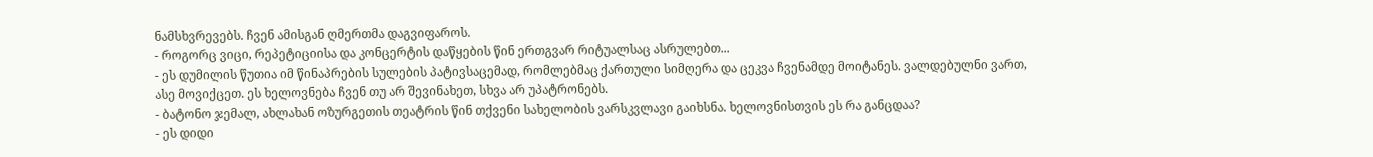ნამსხვრევებს. ჩვენ ამისგან ღმერთმა დაგვიფაროს.
- როგორც ვიცი, რეპეტიციისა და კონცერტის დაწყების წინ ერთგვარ რიტუალსაც ასრულებთ...
- ეს დუმილის წუთია იმ წინაპრების სულების პატივსაცემად, რომლებმაც ქართული სიმღერა და ცეკვა ჩვენამდე მოიტანეს. ვალდებულნი ვართ, ასე მოვიქცეთ. ეს ხელოვნება ჩვენ თუ არ შევინახეთ, სხვა არ უპატრონებს.
- ბატონო ჯემალ, ახლახან ოზურგეთის თეატრის წინ თქვენი სახელობის ვარსკვლავი გაიხსნა. ხელოვნისთვის ეს რა განცდაა?
- ეს დიდი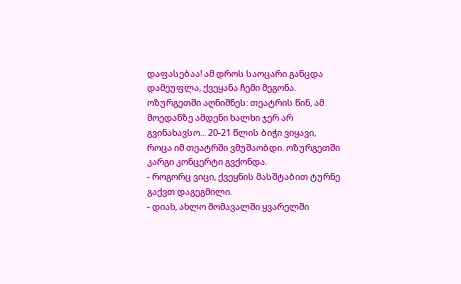დაფასებაა! ამ დროს საოცარი განცდა დამეუფლა, ქვეყანა ჩემი მეგონა. ოზურგეთში აღნიშნეს: თეატრის წინ, ამ მოედანზე ამდენი ხალხი ჯერ არ გვინახავსო... 20-21 წლის ბიჭი ვიყავი, როცა იმ თეატრში ვმუშაობდი. ოზურგეთში კარგი კონცერტი გვქონდა.
- როგორც ვიცი, ქვეყნის მასშტაბით ტურნე გაქვთ დაგეგმილი.
- დიახ, ახლო მომავალში ყვარელში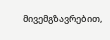მივემგზავრებით,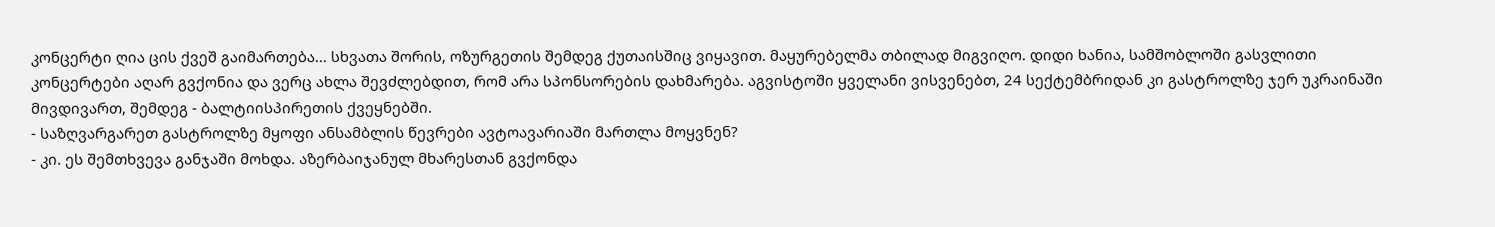კონცერტი ღია ცის ქვეშ გაიმართება... სხვათა შორის, ოზურგეთის შემდეგ ქუთაისშიც ვიყავით. მაყურებელმა თბილად მიგვიღო. დიდი ხანია, სამშობლოში გასვლითი კონცერტები აღარ გვქონია და ვერც ახლა შევძლებდით, რომ არა სპონსორების დახმარება. აგვისტოში ყველანი ვისვენებთ, 24 სექტემბრიდან კი გასტროლზე ჯერ უკრაინაში მივდივართ, შემდეგ - ბალტიისპირეთის ქვეყნებში.
- საზღვარგარეთ გასტროლზე მყოფი ანსამბლის წევრები ავტოავარიაში მართლა მოყვნენ?
- კი. ეს შემთხვევა განჯაში მოხდა. აზერბაიჯანულ მხარესთან გვქონდა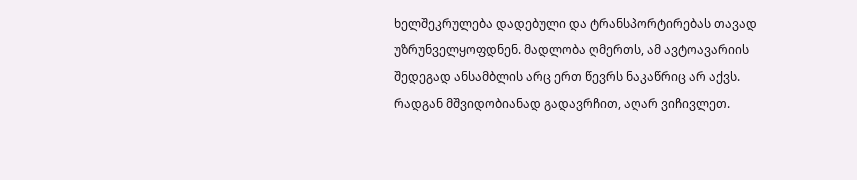ხელშეკრულება დადებული და ტრანსპორტირებას თავად უზრუნველყოფდნენ. მადლობა ღმერთს, ამ ავტოავარიის შედეგად ანსამბლის არც ერთ წევრს ნაკაწრიც არ აქვს. რადგან მშვიდობიანად გადავრჩით, აღარ ვიჩივლეთ.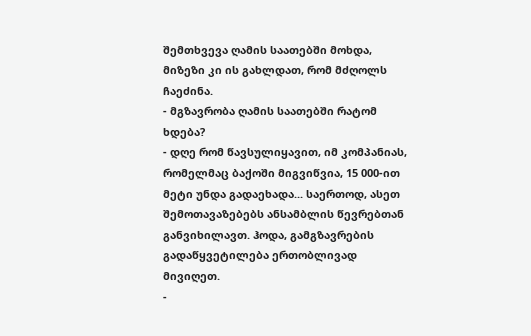შემთხვევა ღამის საათებში მოხდა, მიზეზი კი ის გახლდათ, რომ მძღოლს ჩაეძინა.
- მგზავრობა ღამის საათებში რატომ ხდება?
- დღე რომ წავსულიყავით, იმ კომპანიას, რომელმაც ბაქოში მიგვიწვია, 15 000-ით მეტი უნდა გადაეხადა... საერთოდ, ასეთ შემოთავაზებებს ანსამბლის წევრებთან განვიხილავთ. ჰოდა, გამგზავრების გადაწყვეტილება ერთობლივად მივიღეთ.
-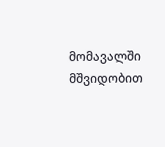მომავალში მშვიდობით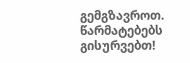გემგზავროთ. წარმატებებს გისურვებთ!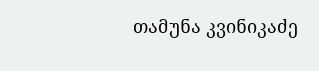თამუნა კვინიკაძე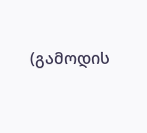(გამოდის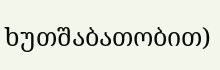ხუთშაბათობით)